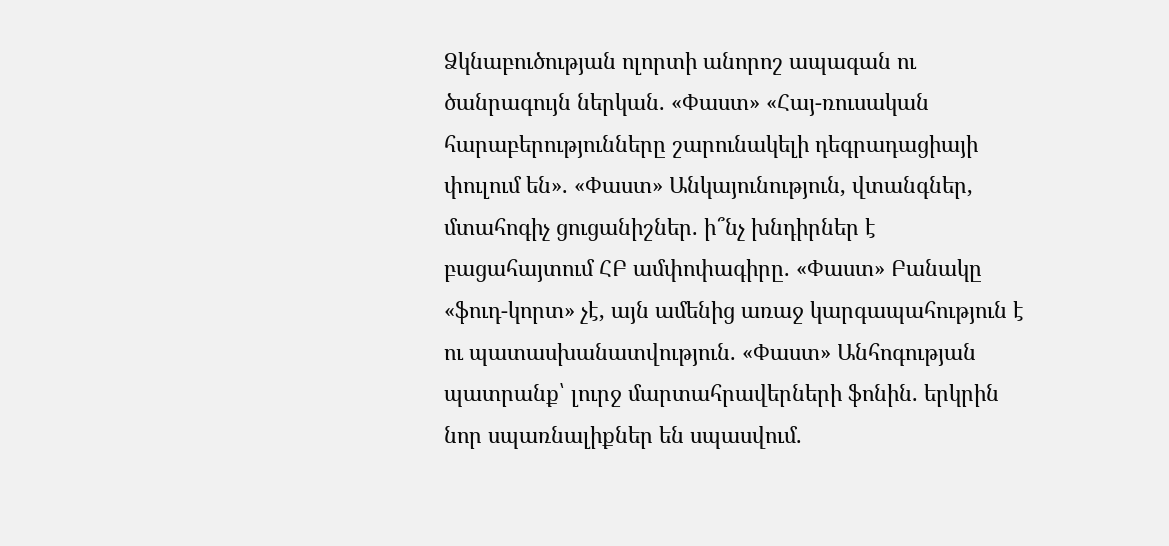Ձկնաբուծության ոլորտի անորոշ ապագան ու ծանրագույն ներկան. «Փաստ» «Հայ-ռուսական հարաբերությունները շարունակելի դեգրադացիայի փուլում են». «Փաստ» Անկայունություն, վտանգներ, մտահոգիչ ցուցանիշներ. ի՞նչ խնդիրներ է բացահայտում ՀԲ ամփոփագիրը. «Փաստ» Բանակը «ֆուդ-կորտ» չէ, այն ամենից առաջ կարգապահություն է ու պատասխանատվություն. «Փաստ» Անհոգության պատրանք՝ լուրջ մարտահրավերների ֆոնին. երկրին նոր սպառնալիքներ են սպասվում.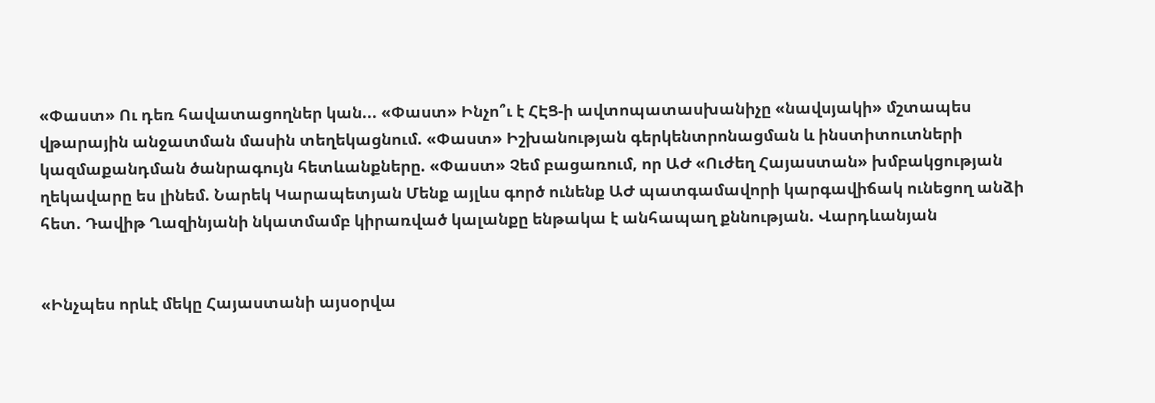«Փաստ» Ու դեռ հավատացողներ կան... «Փաստ» Ինչո՞ւ է ՀԷՑ-ի ավտոպատասխանիչը «նավսյակի» մշտապես վթարային անջատման մասին տեղեկացնում. «Փաստ» Իշխանության գերկենտրոնացման և ինստիտուտների կազմաքանդման ծանրագույն հետևանքները. «Փաստ» Չեմ բացառում, որ ԱԺ «Ուժեղ Հայաստան» խմբակցության ղեկավարը ես լինեմ. Նարեկ Կարապետյան Մենք այլևս գործ ունենք ԱԺ պատգամավորի կարգավիճակ ունեցող անձի հետ. Դավիթ Ղազինյանի նկատմամբ կիրառված կալանքը ենթակա է անհապաղ քննության. Վարդևանյան


«Ինչպես որևէ մեկը Հայաստանի այսօրվա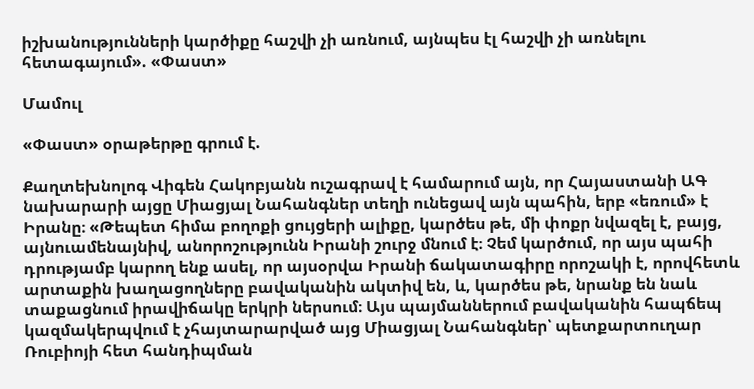իշխանությունների կարծիքը հաշվի չի առնում, այնպես էլ հաշվի չի առնելու հետագայում». «Փաստ»

Մամուլ

«Փաստ» օրաթերթը գրում է.

Քաղտեխնոլոգ Վիգեն Հակոբյանն ուշագրավ է համարում այն, որ Հայաստանի ԱԳ նախարարի այցը Միացյալ Նահանգներ տեղի ունեցավ այն պահին, երբ «եռում» է Իրանը։ «Թեպետ հիմա բողոքի ցույցերի ալիքը, կարծես թե, մի փոքր նվազել է, բայց, այնուամենայնիվ, անորոշությունն Իրանի շուրջ մնում է։ Չեմ կարծում, որ այս պահի դրությամբ կարող ենք ասել, որ այսօրվա Իրանի ճակատագիրը որոշակի է, որովհետև արտաքին խաղացողները բավականին ակտիվ են, և, կարծես թե, նրանք են նաև տաքացնում իրավիճակը երկրի ներսում։ Այս պայմաններում բավականին հապճեպ կազմակերպվում է չհայտարարված այց Միացյալ Նահանգներ՝ պետքարտուղար Ռուբիոյի հետ հանդիպման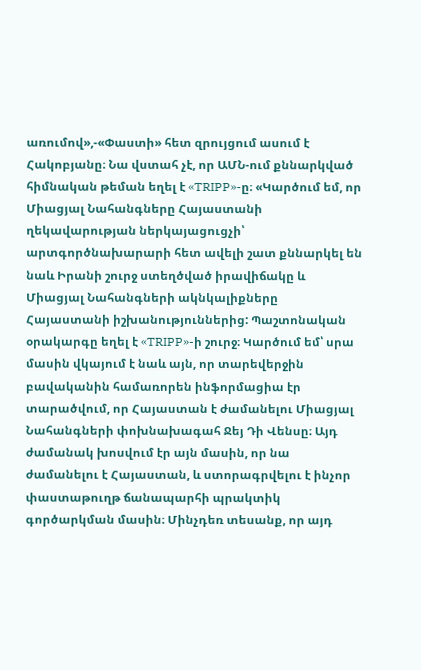առումով»,-«Փաստի» հետ զրույցում ասում է Հակոբյանը։ Նա վստահ չէ, որ ԱՄՆ-ում քննարկված հիմնական թեման եղել է «TRIPP»-ը։ «Կարծում եմ, որ Միացյալ Նահանգները Հայաստանի ղեկավարության ներկայացուցչի՝ արտգործնախարարի հետ ավելի շատ քննարկել են նաև Իրանի շուրջ ստեղծված իրավիճակը և Միացյալ Նահանգների ակնկալիքները Հայաստանի իշխանություններից: Պաշտոնական օրակարգը եղել է «TRIPP»-ի շուրջ։ Կարծում եմ՝ սրա մասին վկայում է նաև այն, որ տարեվերջին բավականին համառորեն ինֆորմացիա էր տարածվում, որ Հայաստան է ժամանելու Միացյալ Նահանգների փոխնախագահ Ջեյ Դի Վենսը։ Այդ ժամանակ խոսվում էր այն մասին, որ նա ժամանելու է Հայաստան, և ստորագրվելու է ինչոր փաստաթուղթ ճանապարհի պրակտիկ գործարկման մասին։ Մինչդեռ տեսանք, որ այդ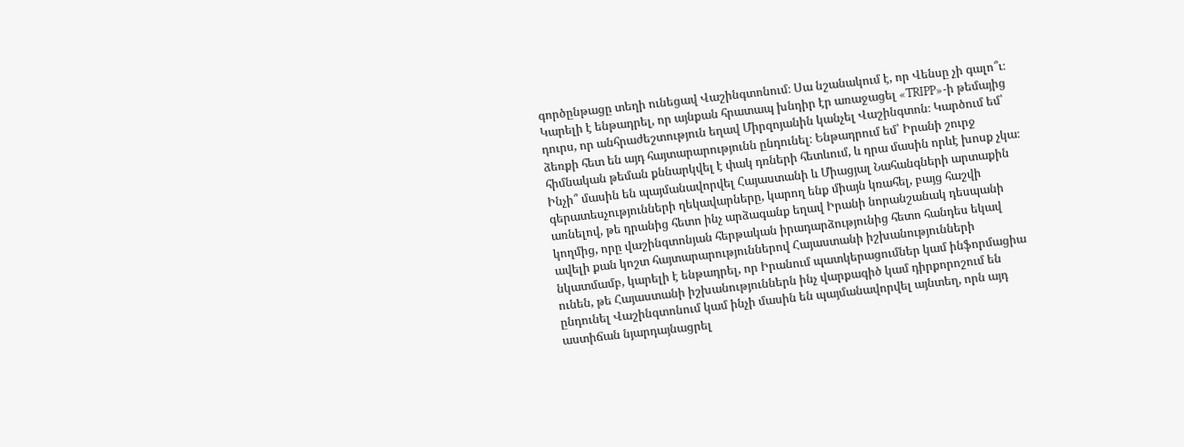գործընթացը տեղի ունեցավ Վաշինգտոնում։ Սա նշանակում է, որ Վենսը չի գալո՞ւ։ Կարելի է ենթադրել, որ այնքան հրատապ խնդիր էր առաջացել «TRIPP»-ի թեմայից դուրս, որ անհրաժեշտություն եղավ Միրզոյանին կանչել Վաշինգտոն։ Կարծում եմ՝ ձեռքի հետ են այդ հայտարարությունն ընդունել։ Ենթադրում եմ՝ Իրանի շուրջ հիմնական թեման քննարկվել է փակ դռների հետևում, և դրա մասին որևէ խոսք չկա։ Ինչի՞ մասին են պայմանավորվել Հայաստանի և Միացյալ Նահանգների արտաքին գերատեսչությունների ղեկավարները, կարող ենք միայն կռահել, բայց հաշվի առնելով, թե դրանից հետո ինչ արձագանք եղավ Իրանի նորանշանակ դեսպանի կողմից, որը վաշինգտոնյան հերթական իրադարձությունից հետո հանդես եկավ ավելի քան կոշտ հայտարարություններով Հայաստանի իշխանությունների նկատմամբ, կարելի է ենթադրել, որ Իրանում պատկերացումներ կամ ինֆորմացիա ունեն, թե Հայաստանի իշխանություններն ինչ վարքագիծ կամ դիրքորոշում են ընդունել Վաշինգտոնում կամ ինչի մասին են պայմանավորվել այնտեղ, որն այդ աստիճան նյարդայնացրել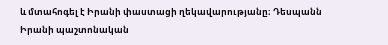և մտահոգել է Իրանի փաստացի ղեկավարությանը։ Դեսպանն Իրանի պաշտոնական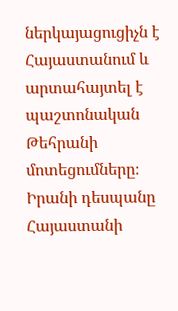ներկայացուցիչն է Հայաստանում և արտահայտել է պաշտոնական Թեհրանի մոտեցումները։ Իրանի դեսպանը Հայաստանի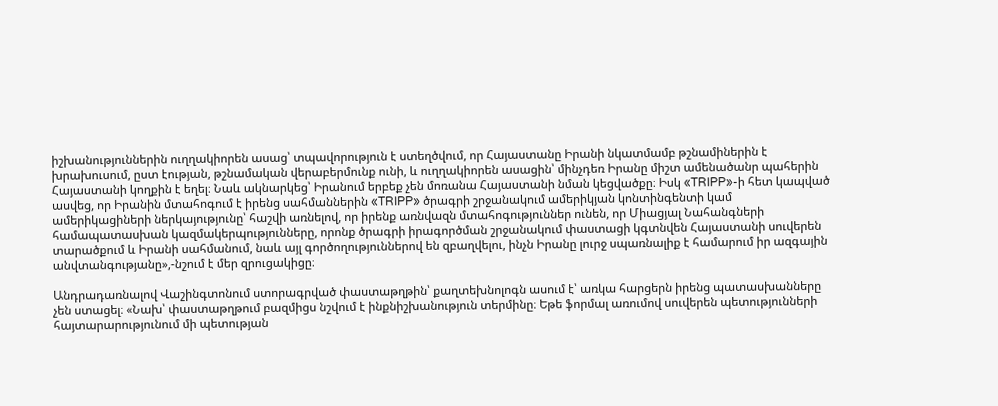իշխանություններին ուղղակիորեն ասաց՝ տպավորություն է ստեղծվում, որ Հայաստանը Իրանի նկատմամբ թշնամիներին է խրախուսում, ըստ էության, թշնամական վերաբերմունք ունի, և ուղղակիորեն ասացին՝ մինչդեռ Իրանը միշտ ամենածանր պահերին Հայաստանի կողքին է եղել։ Նաև ակնարկեց՝ Իրանում երբեք չեն մոռանա Հայաստանի նման կեցվածքը։ Իսկ «TRIPP»-ի հետ կապված ասվեց, որ Իրանին մտահոգում է իրենց սահմաններին «TRIPP» ծրագրի շրջանակում ամերիկյան կոնտինգենտի կամ ամերիկացիների ներկայությունը՝ հաշվի առնելով, որ իրենք առնվազն մտահոգություններ ունեն, որ Միացյալ Նահանգների համապատասխան կազմակերպությունները, որոնք ծրագրի իրագործման շրջանակում փաստացի կգտնվեն Հայաստանի սուվերեն տարածքում և Իրանի սահմանում, նաև այլ գործողություններով են զբաղվելու, ինչն Իրանը լուրջ սպառնալիք է համարում իր ազգային անվտանգությանը»,-նշում է մեր զրուցակիցը։

Անդրադառնալով Վաշինգտոնում ստորագրված փաստաթղթին՝ քաղտեխնոլոգն ասում է՝ առկա հարցերն իրենց պատասխանները չեն ստացել։ «Նախ՝ փաստաթղթում բազմիցս նշվում է ինքնիշխանություն տերմինը։ Եթե ֆորմալ առումով սուվերեն պետությունների հայտարարությունում մի պետության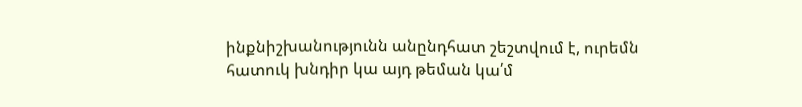ինքնիշխանությունն անընդհատ շեշտվում է, ուրեմն հատուկ խնդիր կա այդ թեման կա՛մ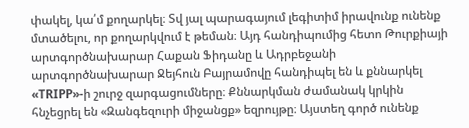փակել, կա՛մ քողարկել։ Տվ յալ պարագայում լեգիտիմ իրավունք ունենք մտածելու, որ քողարկվում է թեման։ Այդ հանդիպումից հետո Թուրքիայի արտգործնախարար Հաքան Ֆիդանը և Ադրբեջանի արտգործնախարար Ջեյհուն Բայրամովը հանդիպել են և քննարկել «TRIPP»-ի շուրջ զարգացումները։ Քննարկման ժամանակ կրկին հնչեցրել են «Զանգեզուրի միջանցք» եզրույթը։ Այստեղ գործ ունենք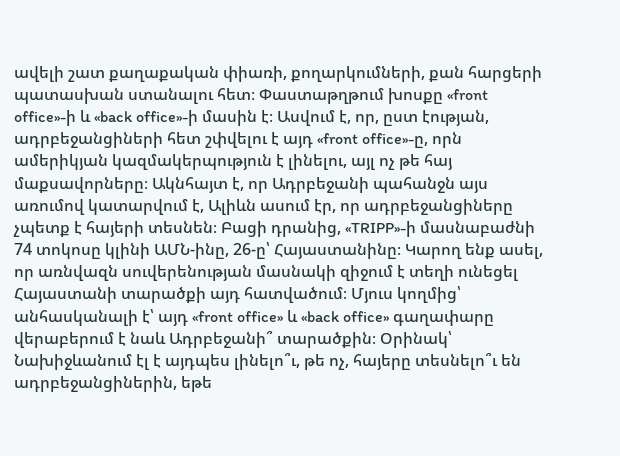ավելի շատ քաղաքական փիառի, քողարկումների, քան հարցերի պատասխան ստանալու հետ։ Փաստաթղթում խոսքը «front office»-ի և «back office»-ի մասին է։ Ասվում է, որ, ըստ էության, ադրբեջանցիների հետ շփվելու է այդ «front office»-ը, որն ամերիկյան կազմակերպություն է լինելու, այլ ոչ թե հայ մաքսավորները։ Ակնհայտ է, որ Ադրբեջանի պահանջն այս առումով կատարվում է, Ալիևն ասում էր, որ ադրբեջանցիները չպետք է հայերի տեսնեն։ Բացի դրանից, «TRIPP»-ի մասնաբաժնի 74 տոկոսը կլինի ԱՄՆ-ինը, 26-ը՝ Հայաստանինը։ Կարող ենք ասել, որ առնվազն սուվերենության մասնակի զիջում է տեղի ունեցել Հայաստանի տարածքի այդ հատվածում։ Մյուս կողմից՝ անհասկանալի է՝ այդ «front office» և «back office» գաղափարը վերաբերում է նաև Ադրբեջանի՞ տարածքին։ Օրինակ՝ Նախիջևանում էլ է այդպես լինելո՞ւ, թե ոչ, հայերը տեսնելո՞ւ են ադրբեջանցիներին, եթե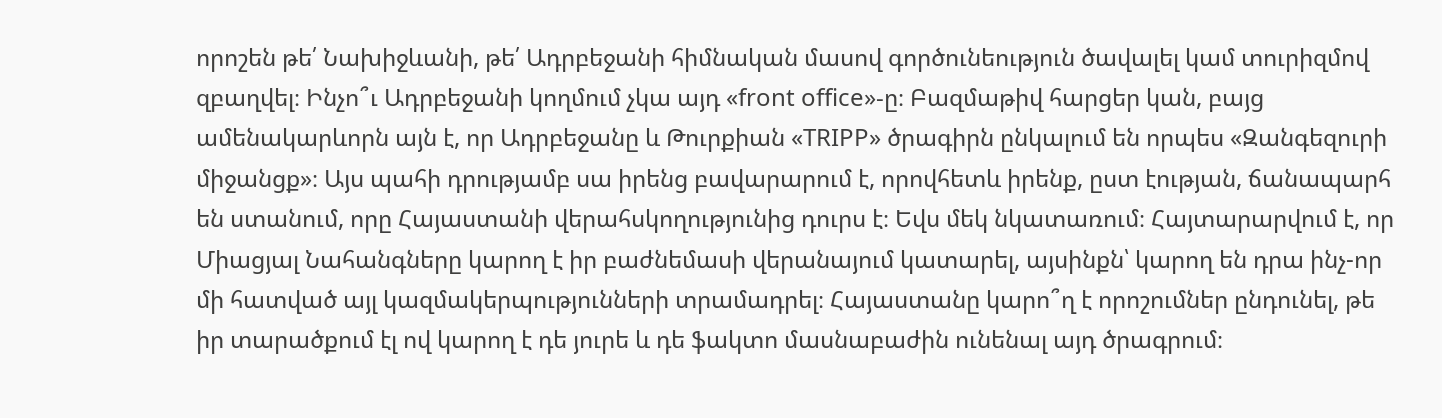որոշեն թե՛ Նախիջևանի, թե՛ Ադրբեջանի հիմնական մասով գործունեություն ծավալել կամ տուրիզմով զբաղվել։ Ինչո՞ւ Ադրբեջանի կողմում չկա այդ «front office»-ը։ Բազմաթիվ հարցեր կան, բայց ամենակարևորն այն է, որ Ադրբեջանը և Թուրքիան «TRIPP» ծրագիրն ընկալում են որպես «Զանգեզուրի միջանցք»։ Այս պահի դրությամբ սա իրենց բավարարում է, որովհետև իրենք, ըստ էության, ճանապարհ են ստանում, որը Հայաստանի վերահսկողությունից դուրս է։ Եվս մեկ նկատառում։ Հայտարարվում է, որ Միացյալ Նահանգները կարող է իր բաժնեմասի վերանայում կատարել, այսինքն՝ կարող են դրա ինչ-որ մի հատված այլ կազմակերպությունների տրամադրել։ Հայաստանը կարո՞ղ է որոշումներ ընդունել, թե իր տարածքում էլ ով կարող է դե յուրե և դե ֆակտո մասնաբաժին ունենալ այդ ծրագրում։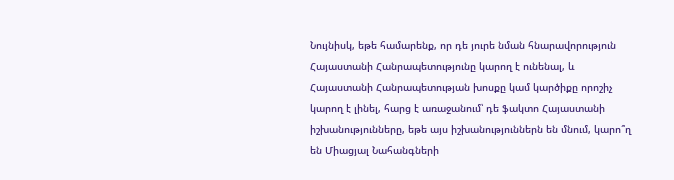Նույնիսկ, եթե համարենք, որ դե յուրե նման հնարավորություն Հայաստանի Հանրապետությունը կարող է ունենալ, և Հայաստանի Հանրապետության խոսքը կամ կարծիքը որոշիչ կարող է լինել, հարց է առաջանում՝ դե ֆակտո Հայաստանի իշխանությունները, եթե այս իշխանություններն են մնում, կարո՞ղ են Միացյալ Նահանգների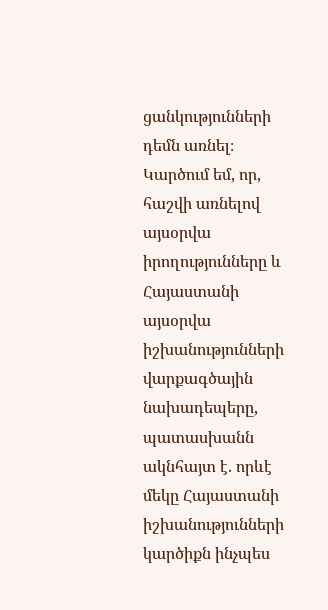ցանկությունների դեմն առնել։ Կարծում եմ, որ, հաշվի առնելով այսօրվա իրողությունները և Հայաստանի այսօրվա իշխանությունների վարքագծային նախադեպերը, պատասխանն ակնհայտ է. որևէ մեկը Հայաստանի իշխանությունների կարծիքն ինչպես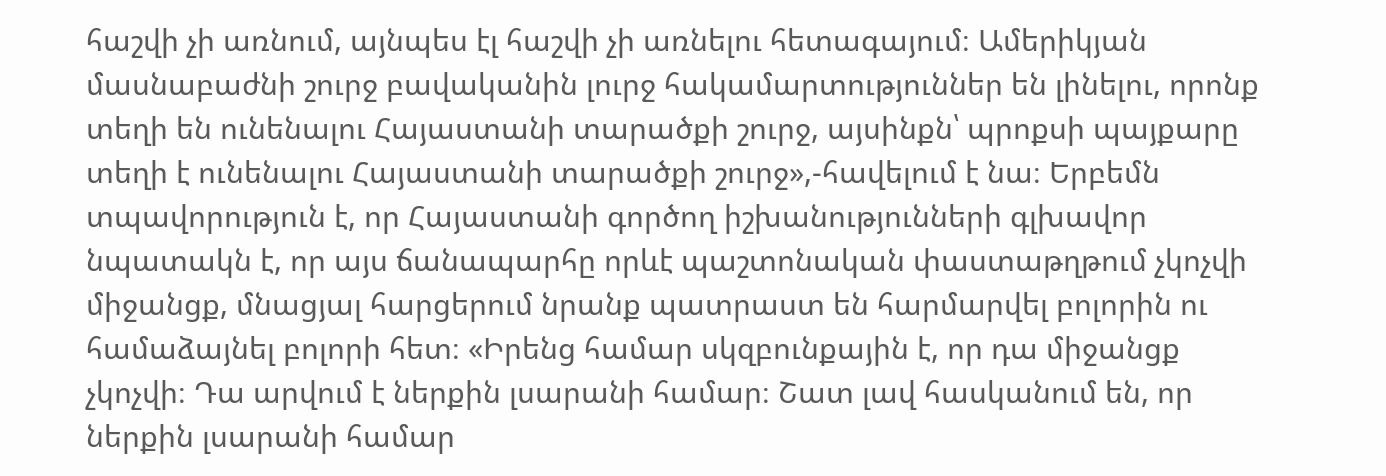հաշվի չի առնում, այնպես էլ հաշվի չի առնելու հետագայում։ Ամերիկյան մասնաբաժնի շուրջ բավականին լուրջ հակամարտություններ են լինելու, որոնք տեղի են ունենալու Հայաստանի տարածքի շուրջ, այսինքն՝ պրոքսի պայքարը տեղի է ունենալու Հայաստանի տարածքի շուրջ»,-հավելում է նա։ Երբեմն տպավորություն է, որ Հայաստանի գործող իշխանությունների գլխավոր նպատակն է, որ այս ճանապարհը որևէ պաշտոնական փաստաթղթում չկոչվի միջանցք, մնացյալ հարցերում նրանք պատրաստ են հարմարվել բոլորին ու համաձայնել բոլորի հետ։ «Իրենց համար սկզբունքային է, որ դա միջանցք չկոչվի։ Դա արվում է ներքին լսարանի համար։ Շատ լավ հասկանում են, որ ներքին լսարանի համար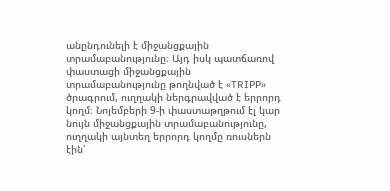անընդունելի է միջանցքային տրամաբանությունը։ Այդ իսկ պատճառով փաստացի միջանցքային տրամաբանությունը թողնված է «TRIPP» ծրագրում, ուղղակի ներգրավված է երրորդ կողմ։ Նոյեմբերի 9-ի փաստաթղթում էլ կար նույն միջանցքային տրամաբանությունը, ուղղակի այնտեղ երրորդ կողմը ռուսներն էին՝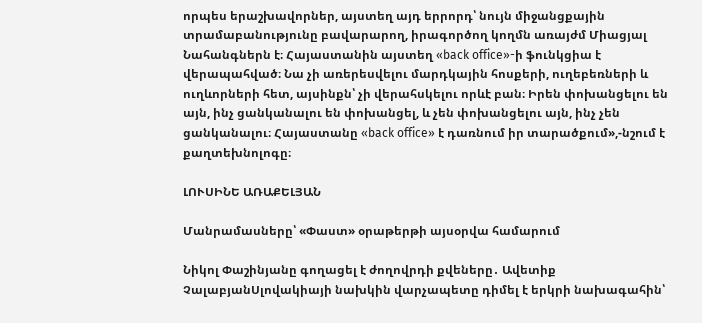որպես երաշխավորներ, այստեղ այդ երրորդ՝ նույն միջանցքային տրամաբանությունը բավարարող, իրագործող կողմն առայժմ Միացյալ Նահանգներն է։ Հայաստանին այստեղ «back office»-ի ֆունկցիա է վերապահված։ Նա չի առերեսվելու մարդկային հոսքերի, ուղեբեռների և ուղևորների հետ, այսինքն՝ չի վերահսկելու որևէ բան։ Իրեն փոխանցելու են այն, ինչ ցանկանալու են փոխանցել, և չեն փոխանցելու այն, ինչ չեն ցանկանալու։ Հայաստանը «back office» է դառնում իր տարածքում»,-նշում է քաղտեխնոլոգը։

ԼՈՒՍԻՆԵ ԱՌԱՔԵԼՅԱՆ

Մանրամասները՝ «Փաստ» օրաթերթի այսօրվա համարում

Նիկոլ Փաշինյանը գողացել է ժողովրդի քվեները․ Ավետիք ՉալաբյանՍլովակիայի նախկին վարչապետը դիմել է երկրի նախագահին՝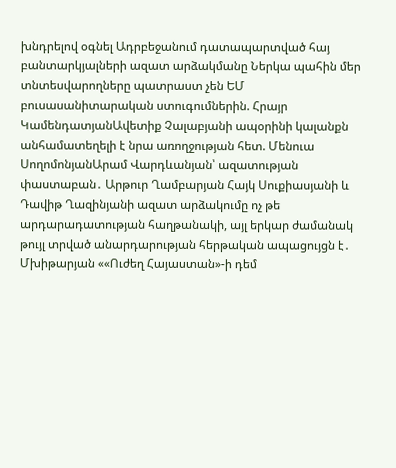խնդրելով օգնել Ադրբեջանում դատապարտված հայ բանտարկյալների ազատ արձակմանը Ներկա պահին մեր տնտեսվարողները պատրաստ չեն ԵՄ բուսասանիտարական ստուգումներին. Հրայր ԿամենդատյանԱվետիք Չալաբյանի ապօրինի կալանքն անհամատեղելի է նրա առողջության հետ. Մենուա ՍողոմոնյանԱրամ Վարդևանյան՝ ազատության փաստաբան․ Արթուր Ղամբարյան Հայկ Սուքիասյանի և Դավիթ Ղազինյանի ազատ արձակումը ոչ թե արդարադատության հաղթանակի, այլ երկար ժամանակ թույլ տրված անարդարության հերթական ապացույցն է․ Մխիթարյան ««Ուժեղ Հայաստան»-ի դեմ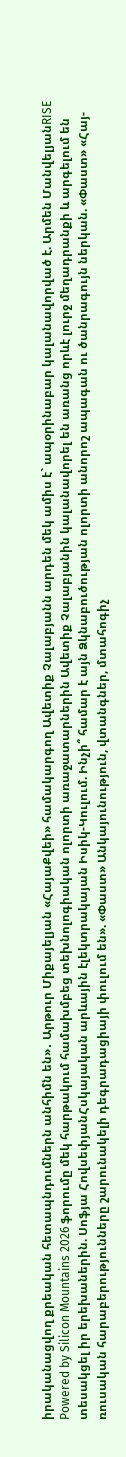իրականացվող քրեական հետապնդումներն անհիմն են»․ Արթուր Միքայելյան «ՀայաՔվեի» համակարգող Ավետիք Չալաբյանն արդեն մեկ ամիս է` ապօրինաբար կալանավորված է. Արմեն ՄանվելյանRISE Powered by Silicon Mountains 2026 ֆորումը մեկ հարթակում համախմբեց տեխնոլոգիական ոլորտի առաջատարներին Ավետիք Չալաբյանին կալանավորել են առանց որևէ լուրջ մեղադրանքի և արգելում են տեսակցել իր երեխաներին. Սոֆյա ՀովսեփյանՀսկայական արևային էլեկտրակայան Իսիկ-Կուլում. Ինչի՞ համար է այն Ձկնաբուծության ոլորտի անորոշ ապագան ու ծանրագույն ներկան. «Փաստ» «Հայ-ռուսական հարաբերությունները շարունակելի դեգրադացիայի փուլում են». «Փաստ» Անկայունություն, վտանգներ, մտահոգիչ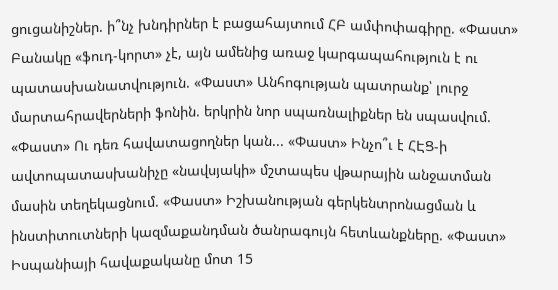ցուցանիշներ. ի՞նչ խնդիրներ է բացահայտում ՀԲ ամփոփագիրը. «Փաստ» Բանակը «ֆուդ-կորտ» չէ, այն ամենից առաջ կարգապահություն է ու պատասխանատվություն. «Փաստ» Անհոգության պատրանք՝ լուրջ մարտահրավերների ֆոնին. երկրին նոր սպառնալիքներ են սպասվում. «Փաստ» Ու դեռ հավատացողներ կան... «Փաստ» Ինչո՞ւ է ՀԷՑ-ի ավտոպատասխանիչը «նավսյակի» մշտապես վթարային անջատման մասին տեղեկացնում. «Փաստ» Իշխանության գերկենտրոնացման և ինստիտուտների կազմաքանդման ծանրագույն հետևանքները. «Փաստ» Իսպանիայի հավաքականը մոտ 15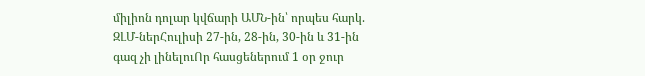միլիոն դոլար կվճարի ԱՄՆ-ին՝ որպես հարկ. ԶԼՄ-ներՀուլիսի 27-ին, 28-ին, 30-ին և 31-ին գազ չի լինելուՈր հասցեներում 1 օր ջուր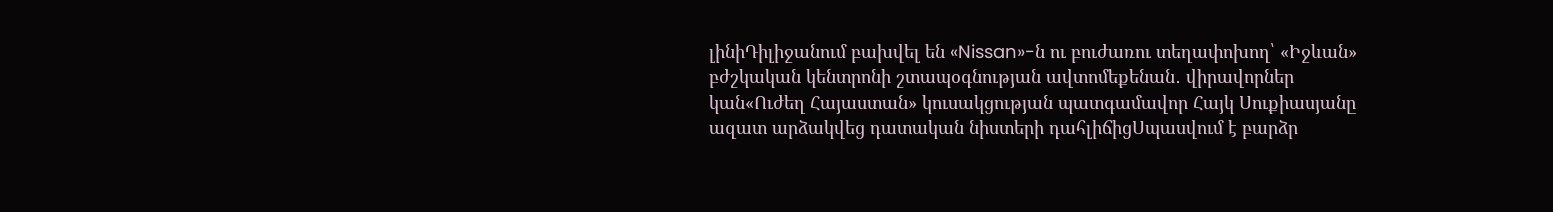լինիԴիլիջանում բախվել են «Nissan»-ն ու բուժառու տեղափոխող՝ «Իջևան» բժշկական կենտրոնի շտապօգնության ավտոմեքենան․ վիրավորներ կան«Ուժեղ Հայաստան» կուսակցության պատգամավոր Հայկ Սուքիասյանը ազատ արձակվեց դատական նիստերի դահլիճիցՍպասվում է բարձր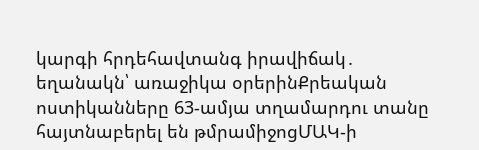կարգի հրդեհավտանգ իրավիճակ․ եղանակն՝ առաջիկա օրերինՔրեական ոստիկանները 63-ամյա տղամարդու տանը հայտնաբերել են թմրամիջոցՄԱԿ-ի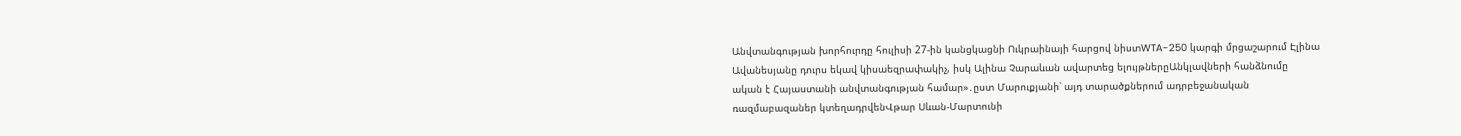Անվտանգության խորհուրդը հուլիսի 27-ին կանցկացնի Ուկրաինայի հարցով նիստWTA-250 կարգի մրցաշարում Էլինա Ավանեսյանը դուրս եկավ կիսաեզրափակիչ, իսկ Ալինա Չարաևան ավարտեց ելույթներըԱնկլավների հանձնումը ական է Հայաստանի անվտանգության համար»․ըստ Մարուքյանի՝ այդ տարածքներում ադրբեջանական ռազմաբազաներ կտեղադրվենՎթար Սևան-Մարտունի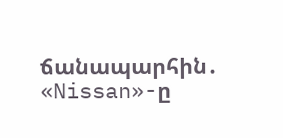ճանապարհին․ «Nissan»-ը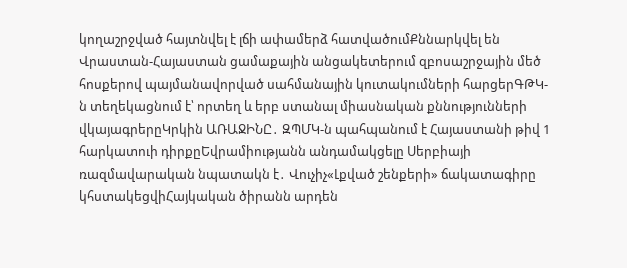կողաշրջված հայտնվել է լճի ափամերձ հատվածումՔննարկվել են Վրաստան-Հայաստան ցամաքային անցակետերում զբոսաշրջային մեծ հոսքերով պայմանավորված սահմանային կուտակումների հարցերԳԹԿ-ն տեղեկացնում է՝ որտեղ և երբ ստանալ միասնական քննությունների վկայագրերըԿրկին ԱՌԱՋԻՆԸ․ ԶՊՄԿ-ն պահպանում է Հայաստանի թիվ 1 հարկատուի դիրքըԵվրամիությանն անդամակցելը Սերբիայի ռազմավարական նպատակն է․ Վուչիչ«Լքված շենքերի» ճակատագիրը կհստակեցվիՀայկական ծիրանն արդեն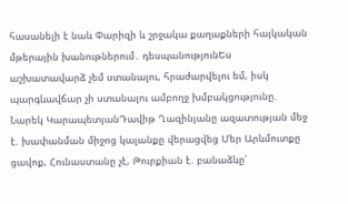հասանելի է նաև Փարիզի և շրջակա քաղաքների հայկական մթերային խանութներում․ դեսպանությունԵս աշխատավարձ չեմ ստանալու, հրաժարվելու եմ, իսկ պարգևավճար չի ստանալու ամբողջ խմբակցությունը. Նարեկ ԿարապետյանԴավիթ Ղազինյանը ազատության մեջ է. խափանման միջոց կալանքը վերացվեց Մեր Արևմուտքը ցավոք, Հունաստանը չէ, Թուրքիան է. բանաձևը՝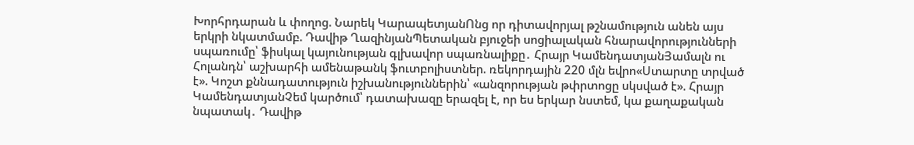Խորհրդարան և փողոց. Նարեկ ԿարապետյանՈնց որ դիտավորյալ թշնամություն անեն այս երկրի նկատմամբ. Դավիթ ՂազինյանՊետական բյուջեի սոցիալական հնարավորությունների սպառումը՝ ֆիսկալ կայունության գլխավոր սպառնալիքը․ Հրայր ԿամենդատյանՅամալն ու Հոլանդն՝ աշխարհի ամենաթանկ ֆուտբոլիստներ. ռեկորդային 220 մլն եվրո«Ստարտը տրված է». Կոշտ քննադատություն իշխանություններին՝ «անզորության թփրտոցը սկսված է». Հրայր ԿամենդատյանՉեմ կարծում՝ դատախազը երազել է, որ ես երկար նստեմ, կա քաղաքական նպատակ․ Դավիթ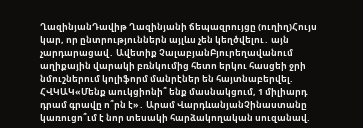ՂազինյանԴավիթ Ղազինյանի ճեպազրույցը (ուղիղ)Հույս կար, որ ընտրություններն այլևս չեն կեղծվելու․ այն չարդարացավ․ Ավետիք ՉալաբյանԲյուրեղավանում աղիքային վարակի բռնկումից հետո երկու հասցեի ջրի նմուշներում կոլիֆորմ մանրէներ են հայտնաբերվել. ՀՎԿԱԿ«Մենք աուկցիոնի՞ ենք մասնակցում, 1 միլիարդ դրամ գրավը ո՞րն է»․ Արամ ՎարդևանյանՉինաստանը կառուցո՞ւմ է նոր տեսակի հարձակողական սուզանավ.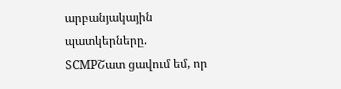արբանյակային պատկերները. SCMPՇատ ցավում եմ, որ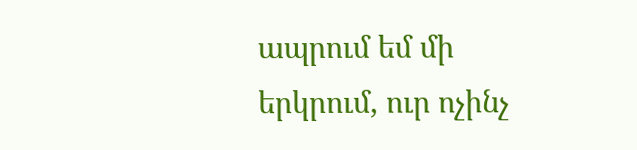ապրում եմ մի երկրում, ուր ոչինչ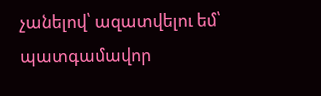չանելով՝ ազատվելու եմ՝ պատգամավոր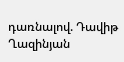դառնալով. Դավիթ Ղազինյան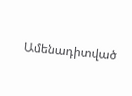Ամենադիտված